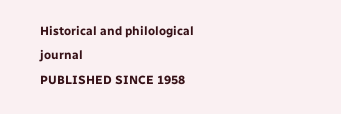Historical and philological journal
PUBLISHED SINCE 1958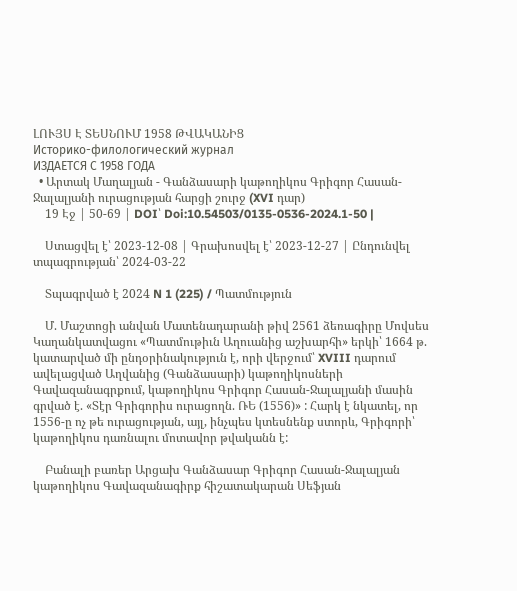ԼՈՒՅՍ Է ՏԵՍՆՈՒՄ 1958 ԹՎԱԿԱՆԻՑ
Историко-филологический журнал
ИЗДАЕТСЯ С 1958 ГОДА
  • Արտակ Մաղալյան - Գանձասարի կաթողիկոս Գրիգոր Հասան-Ջալալյանի ուրացության հարցի շուրջ (XVI դար)
    19 Էջ | 50-69 | DOI՝ Doi:10.54503/0135-0536-2024.1-50 |

    Ստացվել է՝ 2023-12-08 | Գրախոսվել է՝ 2023-12-27 | Ընդունվել տպագրության՝ 2024-03-22

    Տպագրված է 2024 N 1 (225) / Պատմություն

    Մ. Մաշտոցի անվան Մատենադարանի թիվ 2561 ձեռագիրը Մովսես Կաղանկատվացու «Պատմութիւն Աղուանից աշխարհի» երկի՝ 1664 թ. կատարված մի ընդօրինակություն է, որի վերջում՝ XVIII դարում ավելացված Աղվանից (Գանձասարի) կաթողիկոսների Գավազանագրքում, կաթողիկոս Գրիգոր Հասան-Ջալալյանի մասին գրված է. «Տէր Գրիգորիս ուրացողն. ՌԵ (1556)» : Հարկ է նկատել, որ 1556-ը ոչ թե ուրացության, այլ, ինչպես կտեսնենք ստորև, Գրիգորի՝ կաթողիկոս դառնալու մոտավոր թվականն է:

    Բանալի բառեր Արցախ Գանձասար Գրիգոր Հասան-Ջալալյան կաթողիկոս Գավազանագիրք հիշատակարան Սեֆյան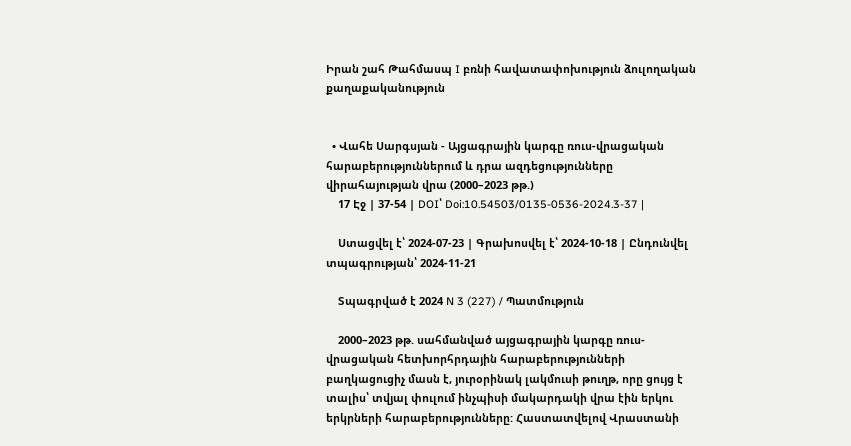Իրան շահ Թահմասպ I բռնի հավատափոխություն ձուլողական քաղաքականություն


  • Վահե Սարգսյան - Այցագրային կարգը ռուս-վրացական հարաբերություններում և դրա ազդեցությունները վիրահայության վրա (2000–2023 թթ.)
    17 Էջ | 37-54 | DOI՝ Doi:10.54503/0135-0536-2024.3-37 |

    Ստացվել է՝ 2024-07-23 | Գրախոսվել է՝ 2024-10-18 | Ընդունվել տպագրության՝ 2024-11-21

    Տպագրված է 2024 N 3 (227) / Պատմություն

    2000–2023 թթ. սահմանված այցագրային կարգը ռուս-վրացական հետխորհրդային հարաբերությունների բաղկացուցիչ մասն է, յուրօրինակ լակմուսի թուղթ, որը ցույց է տալիս՝ տվյալ փուլում ինչպիսի մակարդակի վրա էին երկու երկրների հարաբերությունները: Հաստատվելով Վրաստանի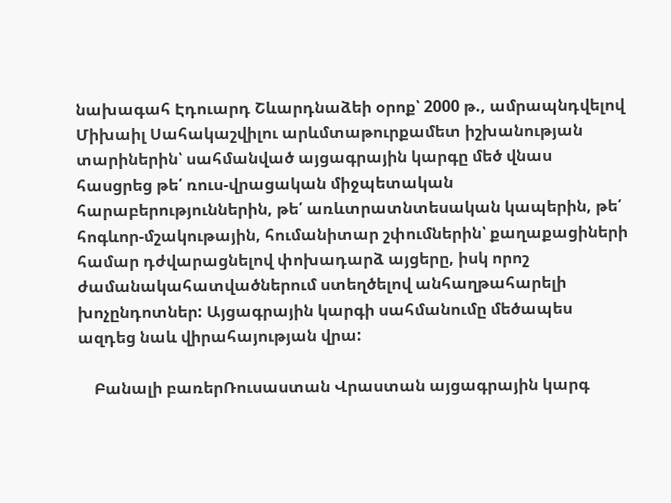նախագահ Էդուարդ Շևարդնաձեի օրոք՝ 2000 թ., ամրապնդվելով Միխաիլ Սահակաշվիլու արևմտաթուրքամետ իշխանության տարիներին՝ սահմանված այցագրային կարգը մեծ վնաս հասցրեց թե՛ ռուս-վրացական միջպետական հարաբերություններին, թե՛ առևտրատնտեսական կապերին, թե՛ հոգևոր-մշակութային, հումանիտար շփումներին՝ քաղաքացիների համար դժվարացնելով փոխադարձ այցերը, իսկ որոշ ժամանակահատվածներում ստեղծելով անհաղթահարելի խոչընդոտներ: Այցագրային կարգի սահմանումը մեծապես ազդեց նաև վիրահայության վրա:

    Բանալի բառերՌուսաստան Վրաստան այցագրային կարգ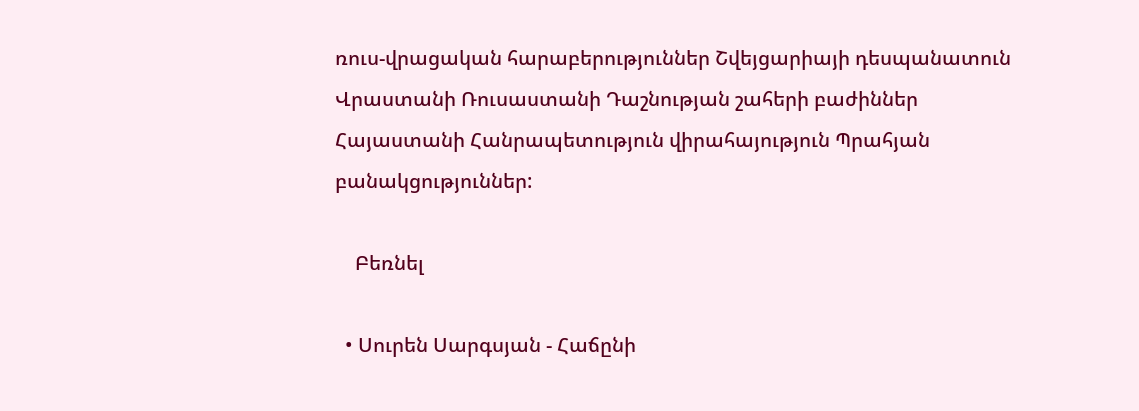ռուս-վրացական հարաբերություններ Շվեյցարիայի դեսպանատուն Վրաստանի Ռուսաստանի Դաշնության շահերի բաժիններ Հայաստանի Հանրապետություն վիրահայություն Պրահյան բանակցություններ:

    Բեռնել

  • Սուրեն Սարգսյան - Հաճընի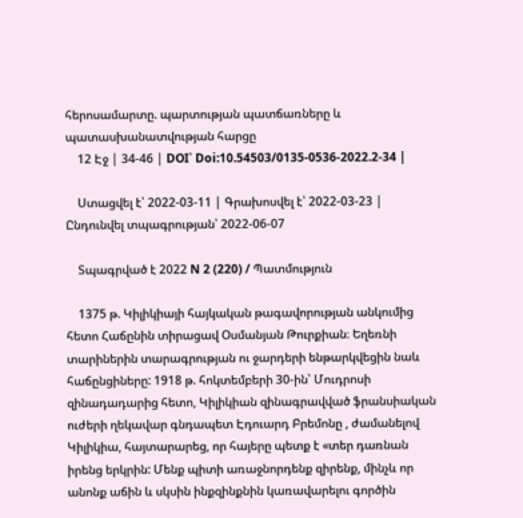հերոսամարտը. պարտության պատճառները և պատասխանատվության հարցը
    12 Էջ | 34-46 | DOI՝ Doi:10.54503/0135-0536-2022.2-34 |

    Ստացվել է՝ 2022-03-11 | Գրախոսվել է՝ 2022-03-23 | Ընդունվել տպագրության՝ 2022-06-07

    Տպագրված է 2022 N 2 (220) / Պատմություն

    1375 թ. Կիլիկիայի հայկական թագավորության անկումից հետո Հաճընին տիրացավ Օսմանյան Թուրքիան։ Եղեռնի տարիներին տարագրության ու ջարդերի ենթարկվեցին նաև հաճընցիները: 1918 թ. հոկտեմբերի 30-ին՝ Մուդրոսի զինադադարից հետո, Կիլիկիան զինագրավված ֆրանսիական ուժերի ղեկավար գնդապետ Էդուարդ Բրեմոնը , ժամանելով Կիլիկիա, հայտարարեց, որ հայերը պետք է «տեր դառնան իրենց երկրին: Մենք պիտի առաջնորդենք զիրենք, մինչև որ անոնք աճին և սկսին ինքզինքնին կառավարելու գործին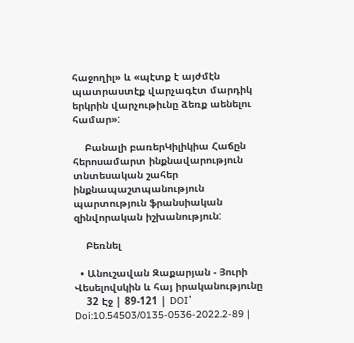հաջողիլ» և «պէտք է այժմէն պատրաստէք վարչագէտ մարդիկ երկրին վարչութիւնը ձեռք աենելու համար»:

    Բանալի բառերԿիլիկիա Հաճըն հերոսամարտ ինքնավարություն տնտեսական շահեր ինքնապաշտպանություն պարտություն ֆրանսիական զինվորական իշխանություն:

    Բեռնել

  • Անուշավան Զաքարյան - Յուրի Վեսելովսկին և հայ իրականությունը
    32 Էջ | 89-121 | DOI՝ Doi:10.54503/0135-0536-2022.2-89 |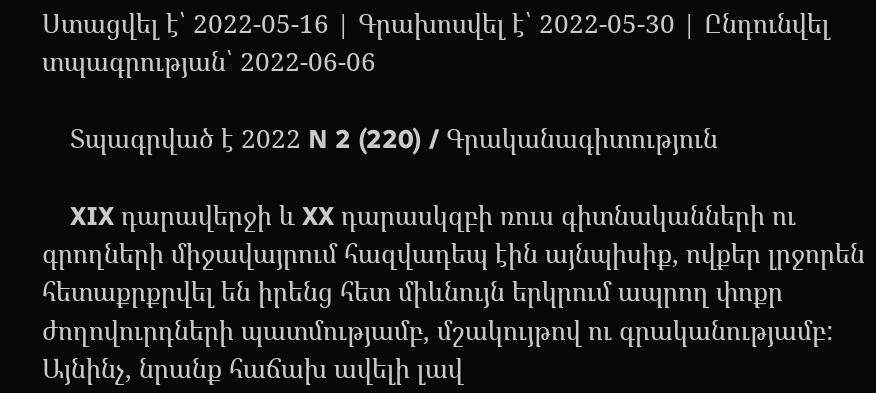Ստացվել է՝ 2022-05-16 | Գրախոսվել է՝ 2022-05-30 | Ընդունվել տպագրության՝ 2022-06-06

    Տպագրված է 2022 N 2 (220) / Գրականագիտություն

    XIX դարավերջի և XX դարասկզբի ռուս գիտնականների ու գրողների միջավայրում հազվադեպ էին այնպիսիք, ովքեր լրջորեն հետաքրքրվել են իրենց հետ միևնույն երկրում ապրող փոքր ժողովուրդների պատմությամբ, մշակույթով ու գրականությամբ: Այնինչ, նրանք հաճախ ավելի լավ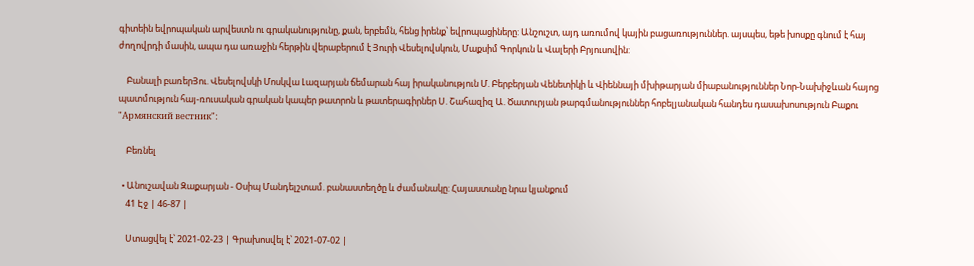գիտեին եվրոպական արվեստն ու գրականությունը, քան, երբեմն, հենց իրենք՝ եվրոպացիները: Անշուշտ, այդ առումով կային բացառություններ. այսպես, եթե խոսքը գնում է հայ ժողովրդի մասին, ապա դա առաջին հերթին վերաբերում է Յուրի Վեսելովսկուն, Մաքսիմ Գորկուն և Վալերի Բրյուսովին:

    Բանալի բառերՅու. Վեսելովսկի Մոսկվա Լազարյան ճեմարան հայ իրականություն Մ. Բերբերյան Վենետիկի և Վիեննայի մխիթարյան միաբանություններ Նոր-Նախիջևան հայոց պատմություն հայ-ռուսական գրական կապեր թատրոն և թատերագիրներ Ս. Շահազիզ Ա. Ծատուրյան թարգմանություններ հոբելյանական հանդես դասախոսություն Բաքու "Армянский вестник":

    Բեռնել

  • Անուշավան Զաքարյան - Օսիպ Մանդելշտամ. բանաստեղծը և ժամանակը: Հայաստանը նրա կյանքում
    41 Էջ | 46-87 |

    Ստացվել է՝ 2021-02-23 | Գրախոսվել է՝ 2021-07-02 |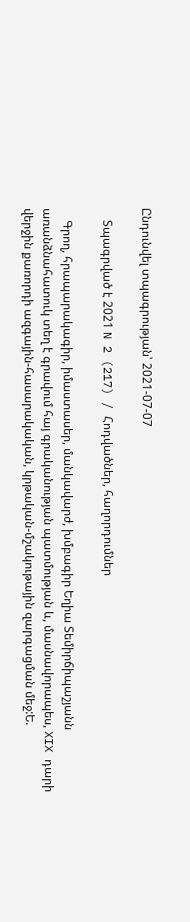Ընդունվել տպագրության՝ 2021-07-07

    Տպագրված է 2021 N 2 (217) / Հոդվածներ, հաղորդումներ

    Գրող, հրապարակագիր, իմաստասեր, մանկավարժ, խմբագիր Եղիա Տեմիրճիպաշյանն առանձնահատուկ տեղ է գրավում հայ գրականության պատմության և, մասնավորապես, XIX դարի վերջին քառորդի ազգային-հասարակական, կրթական-մշակութային զարգացման մեջ:Ե.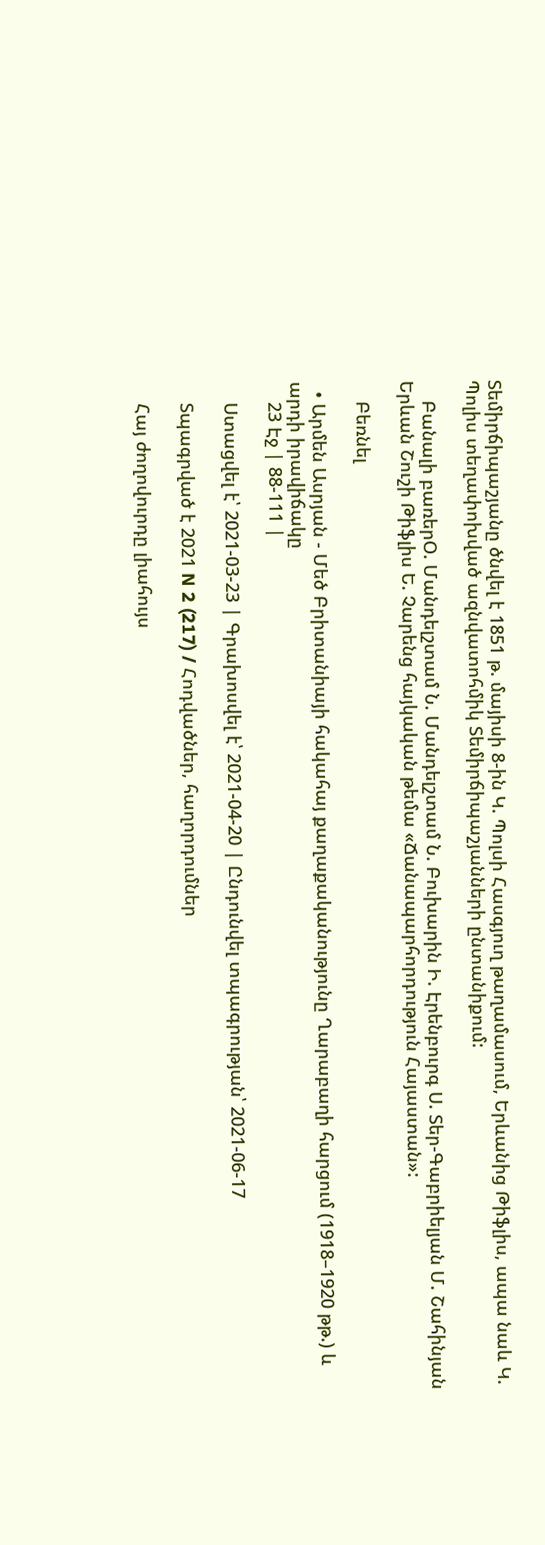Տեմիրճիպաշյանը ծնվել է 1851 թ. մայիսի 8-ին Կ. Պոլսի Հասգյուղ թաղամասում, Երևանից Թիֆլիս, ապա նաև Կ. Պոլիս տեղափոխված ազնվատոհմիկ Տեմիրճիպաշյանների ընտանիքում:

    Բանալի բառերՕ. Մանդելշտամ Ն. Մանդելշտամ Ն. Բուխարին Ի. Էրենբուրգ Ս. Տեր-Գաբրիելյան Մ. Շահինյան Երևան Շուշի Թիֆլիս Ե. Չարենց հայկական թեմա «Ճանապարհորդություն Հայաստան»:

    Բեռնել

  • Արմեն Ասրյան - Մեծ Բրիտանիայի հակահայ քաղաքականությունը Ղարաբաղի հարցում (1918–1920 թթ.) և արդի իրավիճակը
    23 Էջ | 88-111 |

    Ստացվել է՝ 2021-03-23 | Գրախոսվել է՝ 2021-04-20 | Ընդունվել տպագրության՝ 2021-06-17

    Տպագրված է 2021 N 2 (217) / Հոդվածներ, հաղորդումներ

    Հայ ժողովուրդը լիահույս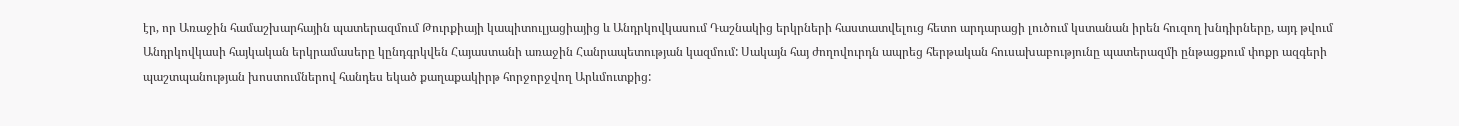էր, որ Առաջին համաշխարհային պատերազմում Թուրքիայի կապիտուլյացիայից և Անդրկովկասում Դաշնակից երկրների հաստատվելուց հետո արդարացի լուծում կստանան իրեն հուզող խնդիրները, այդ թվում Անդրկովկասի հայկական երկրամասերը կընդգրկվեն Հայաստանի առաջին Հանրապետության կազմում: Սակայն հայ ժողովուրդն ապրեց հերթական հուսախաբությունը պատերազմի ընթացքում փոքր ազգերի պաշտպանության խոստումներով հանդես եկած քաղաքակիրթ հորջորջվող Արևմուտքից: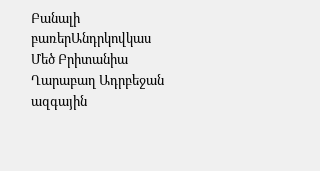Բանալի բառերԱնդրկովկաս Մեծ Բրիտանիա Ղարաբաղ Ադրբեջան ազգային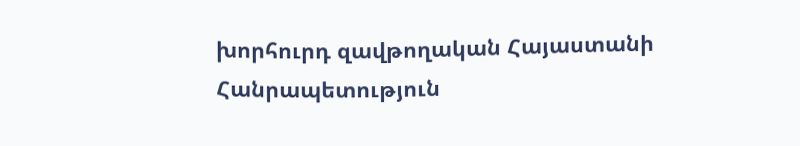խորհուրդ զավթողական Հայաստանի Հանրապետություն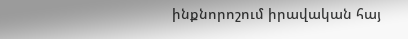ինքնորոշում իրավական հայ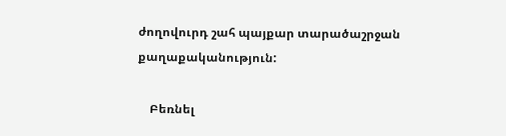ժողովուրդ շահ պայքար տարածաշրջան քաղաքականություն:

    Բեռնել